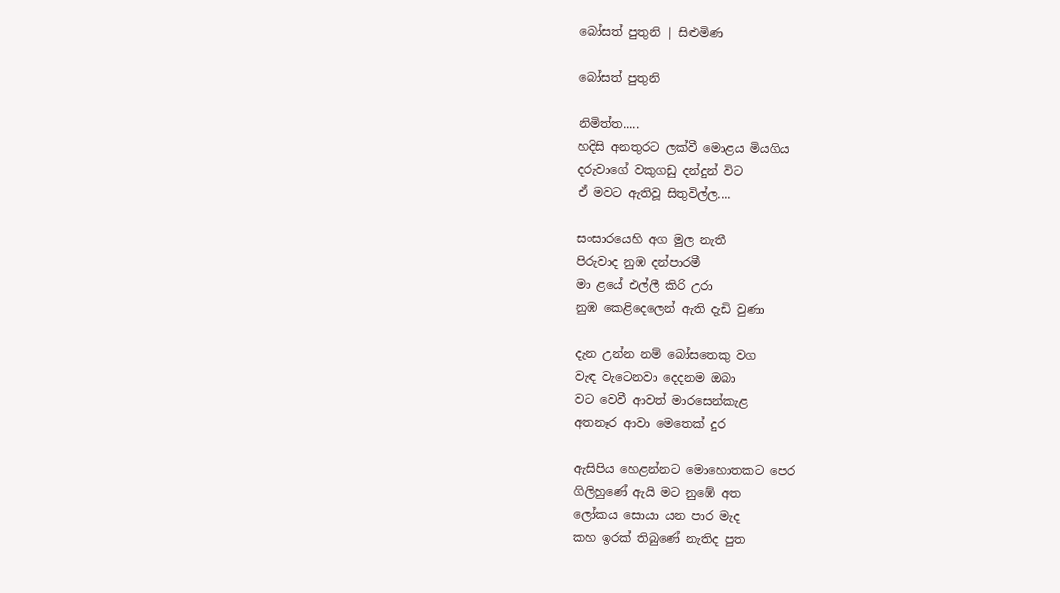බෝසත් පුතුනි | සිළුමිණ

බෝසත් පුතුනි

නිමිත්ත.....
හදිසි අනතුරට ලක්වී මොළය මියගිය
දරුවාගේ වකුගඩු දන්දුන් විට
ඒ මවට ඇතිවූ සිතුවිල්ල....

සංසාරයෙහි අග මුල නැතී
පිරුවාද නුඹ දන්පාරමී
මා ළයේ එල්ලී කිරි උරා
නුඹ කෙළිදෙලෙන් ඇති දැඩි වුණා

දැන උන්න නම් බෝසතෙකු වග
වැඳ වැටෙනවා දෙදනම ඔබා
වට වෙවී ආවත් මාරසෙන්කැළ
අතනෑර ආවා මෙතෙක් දුර

ඇසිපිය හෙළන්නට මොහොතකට පෙර
ගිලිහුණේ ඇයි මට නුඹේ අත
ලෝකය සොයා යන පාර මැද
කහ ඉරක් තිබුණේ නැතිද පුත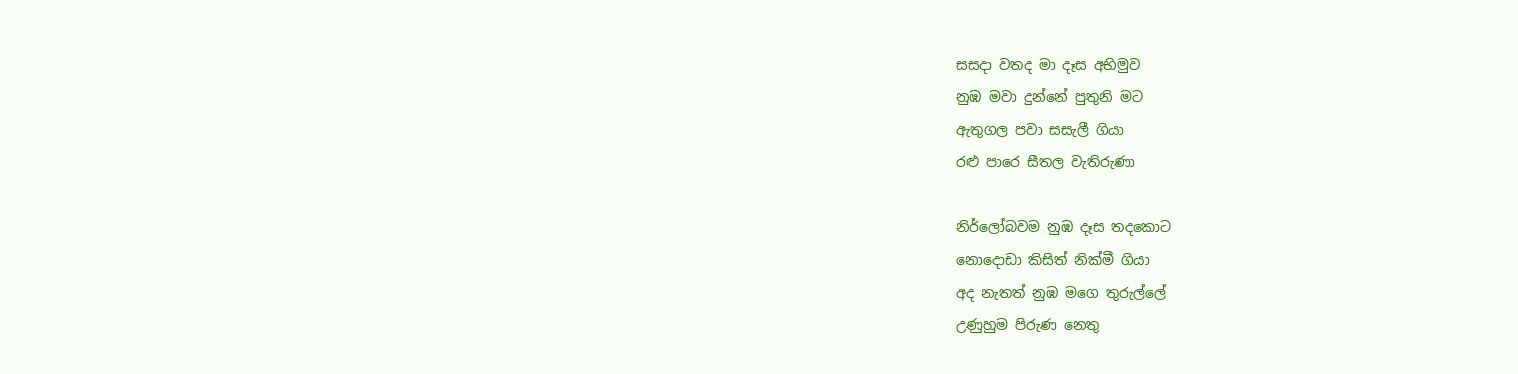සසදා වතද මා දෑස අභිමුව
නුඹ මවා දුන්නේ පුතුනි මට
ඇතුගල පවා සසැලී ගියා
රළු පාරෙ සීතල වැතිරුණා

නිර්ලෝබවම නුඹ දෑස තදකොට
නොදොඩා කිසිත් නික්මී ගියා
අද නැතත් නුඹ මගෙ තුරුල්ලේ
උණුහුම පිරුණ නෙතු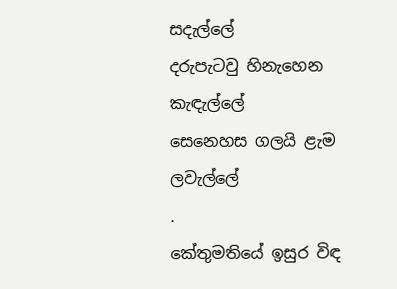සදැල්ලේ
දරුපැටවු හිනැහෙන කැඳැල්ලේ
සෙනෙහස ගලයි ළැම ලවැල්ලේ
.
කේතුමතියේ ඉසුර විඳ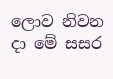ලොව නිවන දා මේ සසර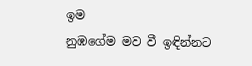ඉම
නුඹගේම මව වී ඉඳින්නට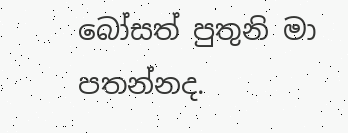බෝසත් පුතුනි මා පතන්නද.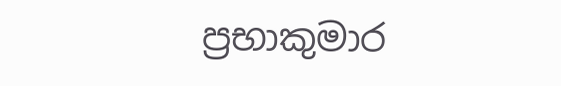ප්‍රභාකුමාර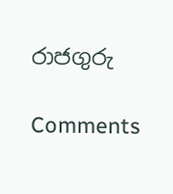රාජගුරු

Comments